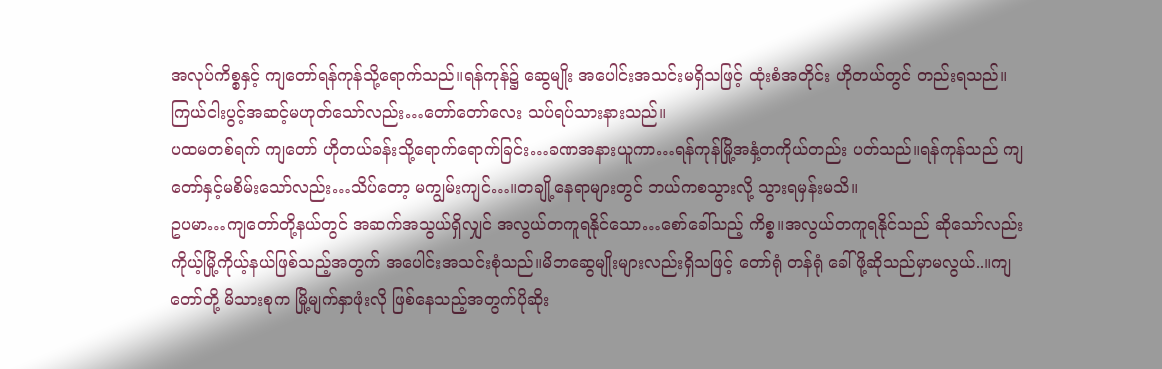အလုပ်ကိစ္စနှင့် ကျတော်ရန်ကုန်သို့ရောက်သည်။ရန်ကုန်၌ ဆွေမျိုး အပေါင်းအသင်းမရှိသဖြင့် ထုံးစံအတိုင်း ဟိုတယ်တွင် တည်းရသည်။ကြယ်ငါးပွင့်အဆင့်မဟုတ်သော်လည်း…တော်တော်လေး သပ်ရပ်သားနားသည်။
ပထမတစ်ရက် ကျတော် ဟိုတယ်ခန်းသို့ရောက်ရောက်ခြင်း…ခဏအနားယူကာ…ရန်ကုန်မြို့အနှံ့တကိုယ်တည်း ပတ်သည်။ရန်ကုန်သည် ကျတော်နှင့်မစိမ်းသော်လည်း…သိပ်တော့ မကျွမ်းကျင်…။တချို့နေရာများတွင် ဘယ်ကစသွားလို့ သွားရမှန်းမသိ။
ဥပမာ…ကျတော်တို့နယ်တွင် အဆက်အသွယ်ရှိလျှင် အလွယ်တကူရနိုင်သော…စော်ခေါ်သည့် ကိစ္စ။အလွယ်တကူရနိုင်သည် ဆိုသော်လည်း ကိုယ့်မြို့ကိုယ့်နယ်ဖြစ်သည့်အတွက် အပေါင်းအသင်းစုံသည်။မိဘဆွေမျိုးများလည်းရှိသဖြင့် တော်ရုံ တန်ရုံ ခေါ်ဖို့ဆိုသည်မှာမလွယ်..။ကျတော်တို့ မိသားစုက မြို့မျက်နှာဖုံးလို ဖြစ်နေသည့်အတွက်ပိုဆိုး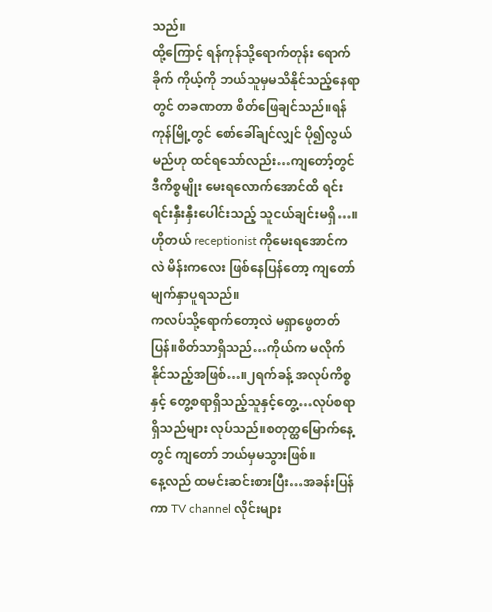သည်။
ထို့ကြောင့် ရန်ကုန်သို့ရောက်တုန်း ရောက်ခိုက် ကိုယ့်ကို ဘယ်သူမှမသိနိုင်သည့်နေရာတွင် တခဏတာ စိတ်ဖြေချင်သည်။ရန်ကုန်မြို့တွင် စော်ခေါ်ချင်လျှင် ပို၍လွယ်မည်ဟု ထင်ရသော်လည်း…ကျတော့်တွင် ဒီကိစ္စမျိုး မေးရလောက်အောင်ထိ ရင်းရင်းနှီးနှီးပေါင်းသည့် သူငယ်ချင်းမရှိ…။ဟိုတယ် receptionist ကိုမေးရအောင်ကလဲ မိန်းကလေး ဖြစ်နေပြန်တော့ ကျတော် မျက်နှာပူရသည်။
ကလပ်သို့ရောက်တော့လဲ မရှာဖွေတတ်ပြန်။စိတ်သာရှိသည်…ကိုယ်က မလိုက်နိုင်သည့်အဖြစ်…။၂ရက်ခန့် အလုပ်ကိစ္စနှင့် တွေ့စရာရှိသည့်သူနှင့်တွေ့…လုပ်စရာရှိသည်များ လုပ်သည်။စတုတ္ထမြောက်နေ့တွင် ကျတော် ဘယ်မှမသွားဖြစ်။
နေ့လည် ထမင်းဆင်းစားပြီး…အခန်းပြန်ကာ TV channel လိုင်းများ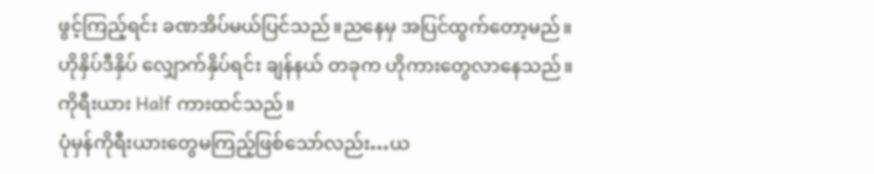ဖွင့်ကြည့်ရင်း ခဏအိပ်မယ်ပြင်သည်။ညနေမှ အပြင်ထွက်တော့မည်။ဟိုနှိပ်ဒီနှိပ် လျှောက်နှိပ်ရင်း ချန်နယ် တခုက ဟိုကားတွေလာနေသည်။ကိုရီးယား Half ကားထင်သည်။
ပုံမှန်ကိုရီးယားတွေမကြည့်ဖြစ်သော်လည်း…ယ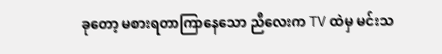ခုတော့ မစားရတာကြာနေသော ညီလေးက TV ထဲမှ မင်းသ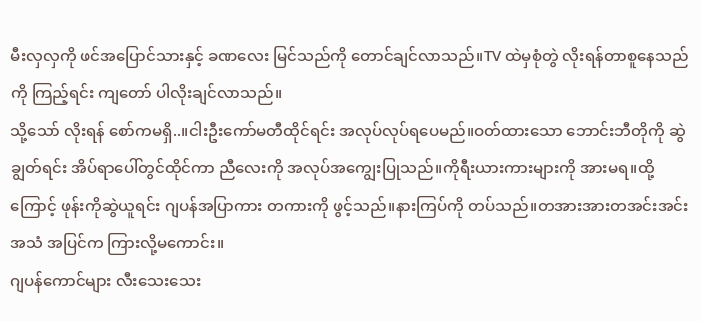မီးလှလှကို ဖင်အပြောင်သားနှင့် ခဏလေး မြင်သည်ကို တောင်ချင်လာသည်။TV ထဲမှစုံတွဲ လိုးရန်တာစူနေသည်ကို ကြည့်ရင်း ကျတော် ပါလိုးချင်လာသည်။
သို့သော် လိုးရန် စော်ကမရှိ..။ငါးဦးကော်မတီထိုင်ရင်း အလုပ်လုပ်ရပေမည်။ဝတ်ထားသော ဘောင်းဘီတိုကို ဆွဲချွတ်ရင်း အိပ်ရာပေါ်တွင်ထိုင်ကာ ညီလေးကို အလုပ်အကျွေးပြုသည်။ကိုရီးယားကားများကို အားမရ။ထို့ကြောင့် ဖုန်းကိုဆွဲယူရင်း ဂျပန်အပြာကား တကားကို ဖွင့်သည်။နားကြပ်ကို တပ်သည်။တအားအားတအင်းအင်း အသံ အပြင်က ကြားလို့မကောင်း။
ဂျပန်ကောင်များ လီးသေးသေး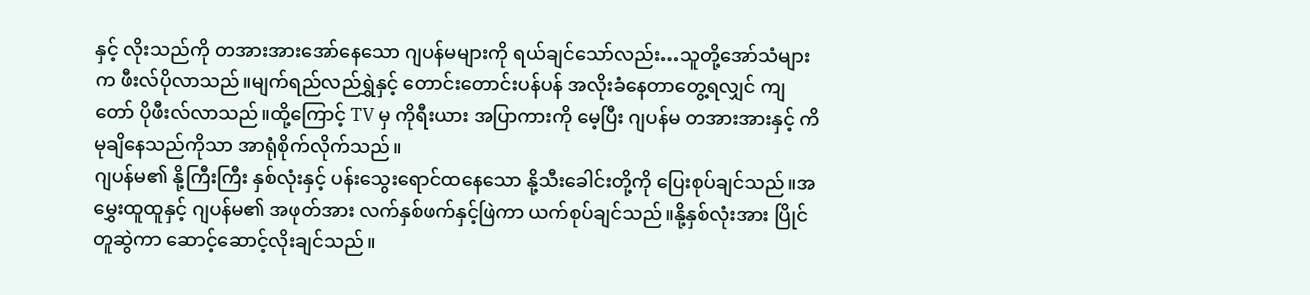နှင့် လိုးသည်ကို တအားအားအော်နေသော ဂျပန်မများကို ရယ်ချင်သော်လည်း…သူတို့အော်သံများက ဖီးလ်ပိုလာသည်။မျက်ရည်လည်ရွှဲနှင့် တောင်းတောင်းပန်ပန် အလိုးခံနေတာတွေ့ရလျှင် ကျတော် ပိုဖီးလ်လာသည်။ထို့ကြောင့် TV မှ ကိုရီးယား အပြာကားကို မေ့ပြီး ဂျပန်မ တအားအားနှင့် ကိမုချိနေသည်ကိုသာ အာရုံစိုက်လိုက်သည်။
ဂျပန်မ၏ နို့ကြီးကြီး နှစ်လုံးနှင့် ပန်းသွေးရောင်ထနေသော နို့သီးခေါင်းတို့ကို ပြေးစုပ်ချင်သည်။အမွှေးထူထူနှင့် ဂျပန်မ၏ အဖုတ်အား လက်နှစ်ဖက်နှင့်ဖြဲကာ ယက်စုပ်ချင်သည်။နို့နှစ်လုံးအား ပြိုင်တူဆွဲကာ ဆောင့်ဆောင့်လိုးချင်သည်။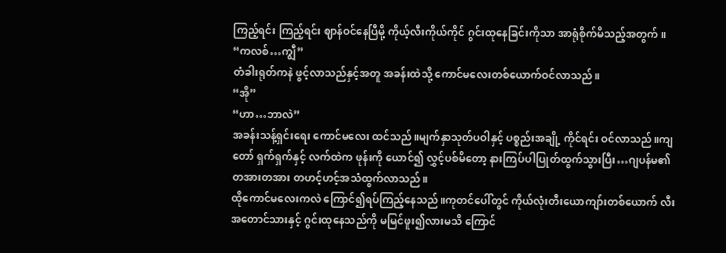ကြည့်ရင်း ကြည့်ရင်း ဈာန်ဝင်နေပြီမို့ ကိုယ့်လီးကိုယ်ကိုင် ဂွင်းထုနေခြင်းကိုသာ အာရုံစိုက်မိသည့်အတွက်။
“ကလစ်…ကျွီ”
တံခါးရုတ်ကနဲ ဖွင့်လာသည်နှင့်အတူ အခန်းထဲသို့ ကောင်မလေးတစ်ယောက်ဝင်လာသည်။
“အို”
“ဟာ…ဘာလဲ”
အခန်းသန့်ရှင်းရေး ကောင်မလေး ထင်သည်။မျက်နှာသုတ်ပဝါနှင့် ပစ္စည်းအချို့ ကိုင်ရင်း ဝင်လာသည်။ကျတော် ရှက်ရှက်နှင့် လက်ထဲက ဖုန်းကို ယောင်၍ လွှင့်ပစ်မိတော့ နားကြပ်ပါပြုတ်ထွက်သွားပြီး…ဂျပန်မ၏ တအားတအား တဟင့်ဟင့်အသံထွက်လာသည်။
ထိုကောင်မလေးကလဲ ကြောင်၍ရပ်ကြည့်နေသည်။ကုတင်ပေါ်တွင် ကိုယ်လုံးတီးယောကျာ်းတစ်ယောက် လီးအတောင်သားနှင့် ဂွင်းထုနေသည်ကို မမြင်ဖူး၍လားမသိ ကြောင်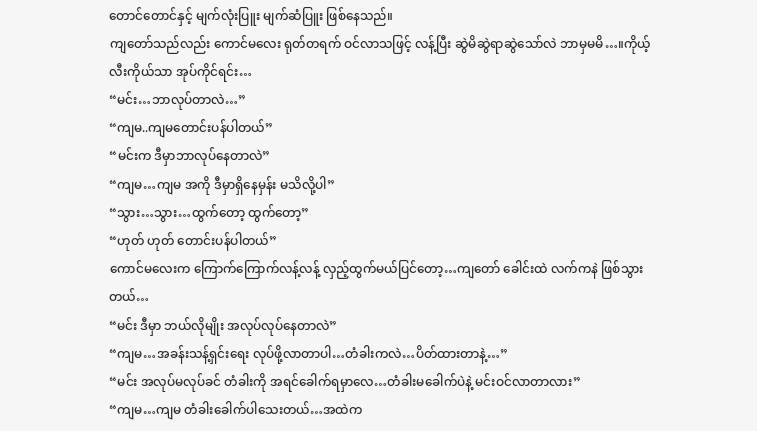တောင်တောင်နှင့် မျက်လုံးပြူး မျက်ဆံပြူး ဖြစ်နေသည်။
ကျတော်သည်လည်း ကောင်မလေး ရုတ်တရက် ဝင်လာသဖြင့် လန့်ပြီး ဆွဲမိဆွဲရာဆွဲသော်လဲ ဘာမှမမိ…။ကိုယ့်လီးကိုယ်သာ အုပ်ကိုင်ရင်း…
“မင်း…ဘာလုပ်တာလဲ…”
“ကျမ..ကျမတောင်းပန်ပါတယ်”
“မင်းက ဒီမှာဘာလုပ်နေတာလဲ”
“ကျမ…ကျမ အကို ဒီမှာရှိနေမှန်း မသိလို့ပါ”
“သွား…သွား…ထွက်တော့ ထွက်တော့”
“ဟုတ် ဟုတ် တောင်းပန်ပါတယ်”
ကောင်မလေးက ကြောက်ကြောက်လန့်လန့် လှည့်ထွက်မယ်ပြင်တော့…ကျတော် ခေါင်းထဲ လက်ကနဲ ဖြစ်သွားတယ်…
“မင်း ဒီမှာ ဘယ်လိုမျိုး အလုပ်လုပ်နေတာလဲ”
“ကျမ…အခန်းသန့်ရှင်းရေး လုပ်ဖို့လာတာပါ…တံခါးကလဲ…ပိတ်ထားတာနဲ့…”
“မင်း အလုပ်မလုပ်ခင် တံခါးကို အရင်ခေါက်ရမှာလေ…တံခါးမခေါက်ပဲနဲ့ မင်းဝင်လာတာလား”
“ကျမ…ကျမ တံခါးခေါက်ပါသေးတယ်…အထဲက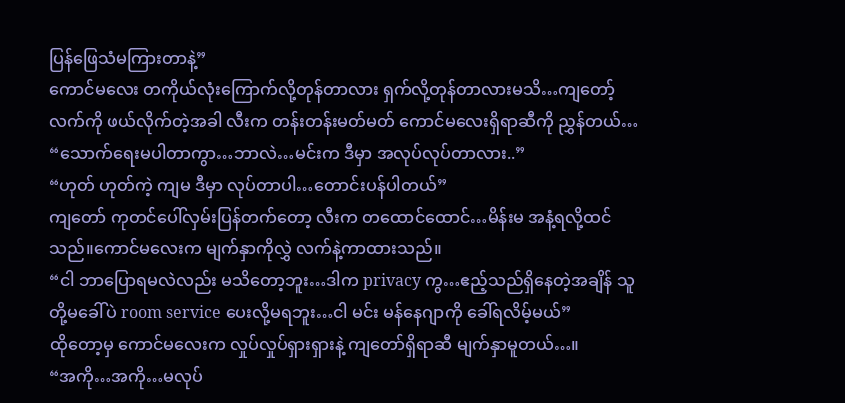ပြန်ဖြေသံမကြားတာနဲ့”
ကောင်မလေး တကိုယ်လုံးကြောက်လို့တုန်တာလား ရှက်လို့တုန်တာလားမသိ…ကျတော့်လက်ကို ဖယ်လိုက်တဲ့အခါ လီးက တန်းတန်းမတ်မတ် ကောင်မလေးရှိရာဆီကို ညွှန်တယ်…
“သောက်ရေးမပါတာကွာ…ဘာလဲ…မင်းက ဒီမှာ အလုပ်လုပ်တာလား..”
“ဟုတ် ဟုတ်ကဲ့ ကျမ ဒီမှာ လုပ်တာပါ…တောင်းပန်ပါတယ်”
ကျတော် ကုတင်ပေါ်လှမ်းပြန်တက်တော့ လီးက တထောင်ထောင်…မိန်းမ အနံ့ရလို့ထင်သည်။ကောင်မလေးက မျက်နှာကိုလွှဲ လက်နဲ့ကာထားသည်။
“ငါ ဘာပြောရမလဲလည်း မသိတော့ဘူး…ဒါက privacy ကွ…ဧည့်သည်ရှိနေတဲ့အချိန် သူတို့မခေါ်ပဲ room service ပေးလို့မရဘူး…ငါ မင်း မန်နေဂျာကို ခေါ်ရလိမ့်မယ်”
ထိုတော့မှ ကောင်မလေးက လှုပ်လှုပ်ရှားရှားနဲ့ ကျတော်ရှိရာဆီ မျက်နှာမူတယ်…။
“အကို…အကို…မလုပ်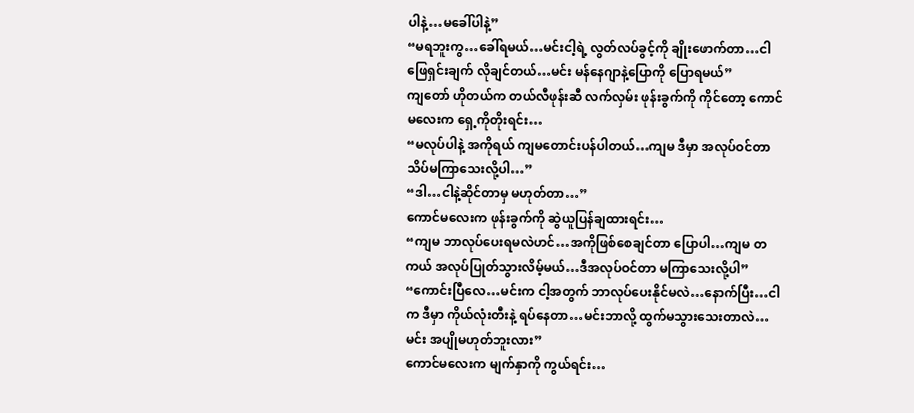ပါနဲ့…မခေါ်ပါနဲ့”
“မရဘူးကွ…ခေါ်ရမယ်…မင်းငါ့ရဲ့ လွတ်လပ်ခွင့်ကို ချိုးဖောက်တာ…ငါ ဖြေရှင်းချက် လိုချင်တယ်…မင်း မန်နေဂျာနဲ့ပြောကို ပြောရမယ်”
ကျတော် ဟိုတယ်က တယ်လီဖုန်းဆီ လက်လှမ်း ဖုန်းခွက်ကို ကိုင်တော့ ကောင်မလေးက ရှေ့ကိုတိုးရင်း…
“မလုပ်ပါနဲ့ အကိုရယ် ကျမတောင်းပန်ပါတယ်…ကျမ ဒီမှာ အလုပ်ဝင်တာ သိပ်မကြာသေးလို့ပါ…”
“ဒါ…ငါနဲ့ဆိုင်တာမှ မဟုတ်တာ…”
ကောင်မလေးက ဖုန်းခွက်ကို ဆွဲယူပြန်ချထားရင်း…
“ကျမ ဘာလုပ်ပေးရမလဲဟင်…အကိုဖြစ်စေချင်တာ ပြောပါ…ကျမ တကယ် အလုပ်ပြုတ်သွားလိမ့်မယ်…ဒီအလုပ်ဝင်တာ မကြာသေးလို့ပါ”
“ကောင်းပြီလေ…မင်းက ငါ့အတွက် ဘာလုပ်ပေးနိုင်မလဲ…နောက်ပြီး…ငါက ဒီမှာ ကိုယ်လုံးတီးနဲ့ ရပ်နေတာ…မင်းဘာလို့ ထွက်မသွားသေးတာလဲ…မင်း အပျိုမဟုတ်ဘူးလား”
ကောင်မလေးက မျက်နှာကို ကွယ်ရင်း…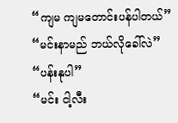“ကျမ ကျမတောင်းပန်ပါတယ်”
“မင်းနာမည် ဘယ်လိုခေါ်လဲ”
“ပန်းနုပါ”
“မင်း ငါ့လီး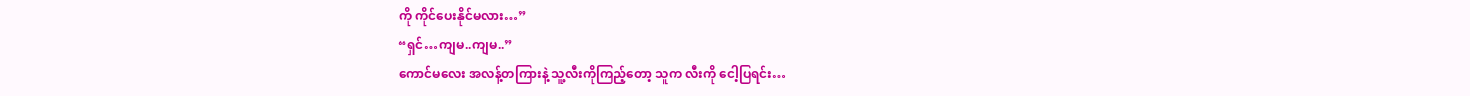ကို ကိုင်ပေးနိုင်မလား…”
“ရှင်…ကျမ..ကျမ..”
ကောင်မလေး အလန့်တကြားနဲ့ သူ့လီးကိုကြည့်တော့ သူက လီးကို ငေါ့ပြရင်း…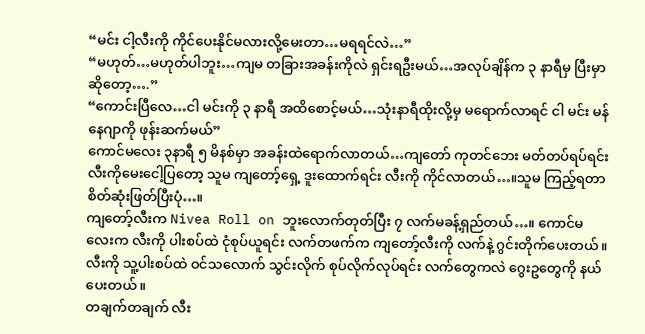“မင်း ငါ့လီးကို ကိုင်ပေးနိုင်မလားလို့မေးတာ…မရရင်လဲ…”
“မဟုတ်…မဟုတ်ပါဘူး…ကျမ တခြားအခန်းကိုလဲ ရှင်းရဦးမယ်…အလုပ်ချိန်က ၃ နာရီမှ ပြီးမှာဆိုတော့….”
“ကောင်းပြီလေ…ငါ မင်းကို ၃ နာရီ အထိစောင့်မယ်…သုံးနာရီထိုးလို့မှ မရောက်လာရင် ငါ မင်း မန်နေဂျာကို ဖုန်းဆက်မယ်”
ကောင်မလေး ၃နာရီ ၅ မိနစ်မှာ အခန်းထဲရောက်လာတယ်…ကျတော် ကုတင်ဘေး မတ်တပ်ရပ်ရင်း လီးကိုမေးငေါ့ပြတော့ သူမ ကျတော့်ရှေ့ ဒူးထောက်ရင်း လီးကို ကိုင်လာတယ်…။သူမ ကြည့်ရတာ စိတ်ဆုံးဖြတ်ပြီးပုံ…။
ကျတော့်လီးက Nivea Roll on ဘူးလောက်တုတ်ပြီး ၇ လက်မခန့်ရှည်တယ်…။ ကောင်မလေးက လီးကို ပါးစပ်ထဲ ငုံစုပ်ယူရင်း လက်တဖက်က ကျတော့်လီးကို လက်နဲ့ ဂွင်းတိုက်ပေးတယ်။လီးကို သူ့ပါးစပ်ထဲ ဝင်သလောက် သွင်းလိုက် စုပ်လိုက်လုပ်ရင်း လက်တွေကလဲ ဂွေးဥတွေကို နယ်ပေးတယ်။
တချက်တချက် လီး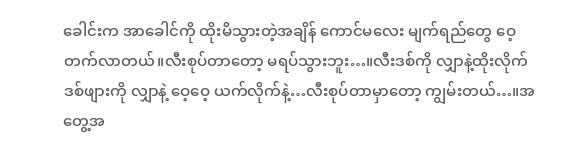ခေါင်းက အာခေါင်ကို ထိုးမိသွားတဲ့အချိန် ကောင်မလေး မျက်ရည်တွေ ဝေ့တက်လာတယ်။လီးစုပ်တာတော့ မရပ်သွားဘူး…။လီးဒစ်ကို လျှာနဲ့ထိုးလိုက် ဒစ်ဖျားကို လျှာနဲ့ ဝေ့ဝေ့ ယက်လိုက်နဲ့…လီးစုပ်တာမှာတော့ ကျွမ်းတယ်…။အတွေ့အ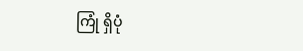ကြုံ ရှိပုံ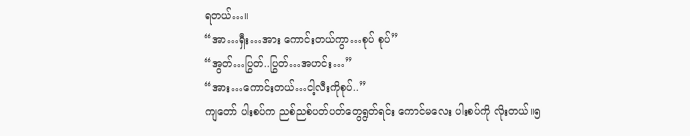ရတယ်…။
“အာ…ရှီး…အား ကောင်းတယ်ကွာ…စုပ် စုပ်”
“အွတ်…ပြွတ်..ပြွတ်…အဟင်း…”
“အား…ကောင်းတယ်…ငါ့လီးကိုစုပ်..”
ကျတော် ပါးစပ်က ညစ်ညစ်ပတ်ပတ်တွေရွတ်ရင်း ကောင်မလေး ပါးစပ်ကို လိုးတယ်။၅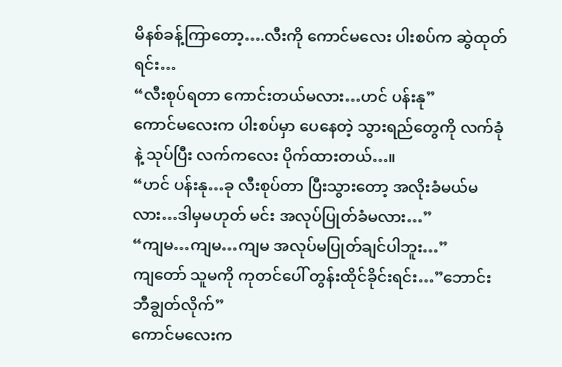မိနစ်ခန့်ကြာတော့….လီးကို ကောင်မလေး ပါးစပ်က ဆွဲထုတ်ရင်း…
“လီးစုပ်ရတာ ကောင်းတယ်မလား…ဟင် ပန်းနု”
ကောင်မလေးက ပါးစပ်မှာ ပေနေတဲ့ သွားရည်တွေကို လက်ခုံနဲ့ သုပ်ပြီး လက်ကလေး ပိုက်ထားတယ်…။
“ဟင် ပန်းနု…ခု လီးစုပ်တာ ပြီးသွားတော့ အလိုးခံမယ်မလား…ဒါမှမဟုတ် မင်း အလုပ်ပြုတ်ခံမလား…”
“ကျမ…ကျမ…ကျမ အလုပ်မပြုတ်ချင်ပါဘူး…”
ကျတော် သူမကို ကုတင်ပေါ် တွန်းထိုင်ခိုင်းရင်း…”ဘောင်းဘီချွတ်လိုက်”
ကောင်မလေးက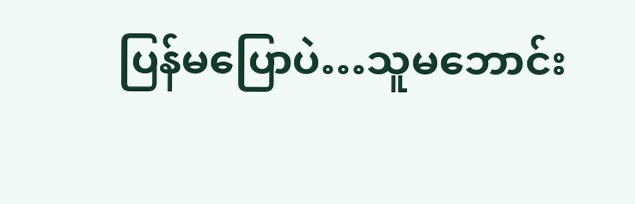ပြန်မပြောပဲ…သူမဘောင်း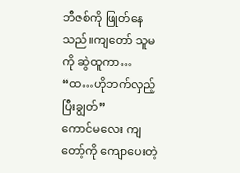ဘီဇစ်ကို ဖြုတ်နေသည်။ကျတော် သူမကို ဆွဲထူကာ…
“ထ…ဟိုဘက်လှည့်ပြီးချွတ်”
ကောင်မလေး ကျတော့်ကို ကျောပေးတဲ့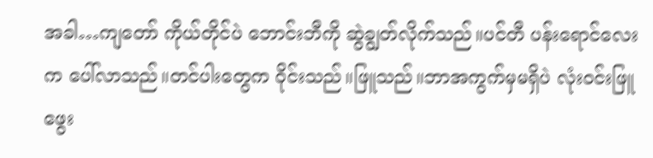အခါ…ကျတော် ကိုယ်တိုင်ပဲ ဘောင်းဘီကို ဆွဲချွတ်လိုက်သည်။ပင်တီ ပန်းရောင်လေးက ပေါ်လာသည်။တင်ပါးတွေက ဝိုင်းသည်။ဖြူသည်။ဘာအကွက်မှမရှိပဲ လုံးဝင်းဖြူဖွေး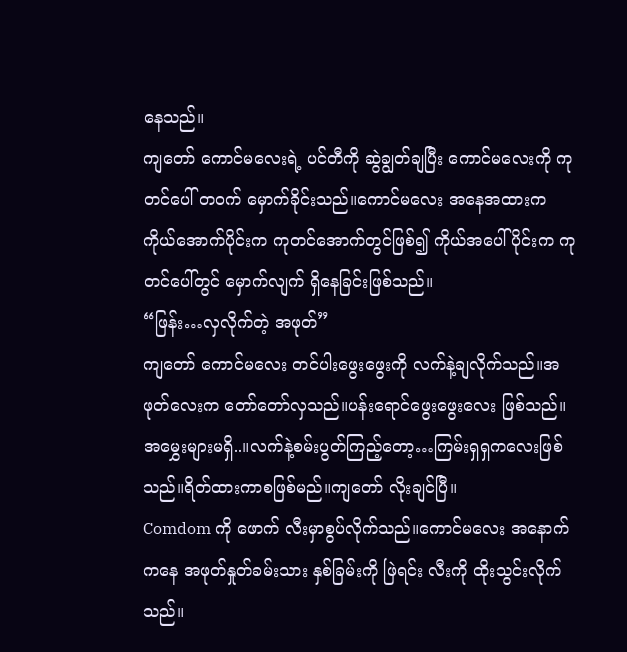နေသည်။
ကျတော် ကောင်မလေးရဲ့ ပင်တီကို ဆွဲချွတ်ချပြီး ကောင်မလေးကို ကုတင်ပေါ် တဝက် မှောက်ခိုင်းသည်။ကောင်မလေး အနေအထားက ကိုယ်အောက်ပိုင်းက ကုတင်အောက်တွင်ဖြစ်၍ ကိုယ်အပေါ်ပိုင်းက ကုတင်ပေါ်တွင် မှောက်လျက် ရှိနေခြင်းဖြစ်သည်။
“ဖြန်း…လှလိုက်တဲ့ အဖုတ်”
ကျတော် ကောင်မလေး တင်ပါးဖွေးဖွေးကို လက်နဲ့ချလိုက်သည်။အဖုတ်လေးက တော်တော်လှသည်။ပန်းရောင်ဖွေးဖွေးလေး ဖြစ်သည်။အမွှေးများမရှိ..။လက်နဲ့စမ်းပွတ်ကြည့်တော့…ကြမ်းရှရှကလေးဖြစ်သည်။ရိတ်ထားကာစဖြစ်မည်။ကျတော် လိုးချင်ပြီ။
Comdom ကို ဖောက် လီးမှာစွပ်လိုက်သည်။ကောင်မလေး အနောက်ကနေ အဖုတ်နှုတ်ခမ်းသား နှစ်ခြမ်းကို ဖြဲရင်း လီးကို ထိုးသွင်းလိုက်သည်။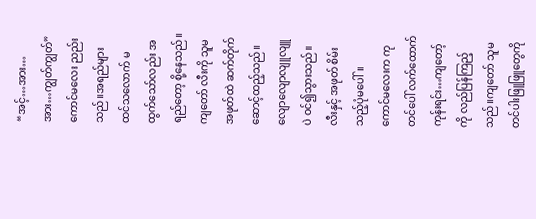“အင့်…အား…အား…ကျွတ်ကျွတ်”
ကောင်မလေး ညည်းသည်။အရည်များ ထင်သလောက် မထွက်သော်လည်း အရည်တော့ စို့နေသည်။ကျတော် လီးကို သူမ အဖုတ်ထဲ ဆက်တိုက် ဆောင့်ထည့်သည်။လျောလျောလျူလျူပဲ ဝင်၍သွားသည်။လီးနှင့် အဖုတ် စိမ်းသည့်ပုံမပေါ်။
ကောင်မလေးက ကုတင်ပေါ် လက်ထောက်ကုန်းရင်း…ကျတော့်ကို လည်ပြန်ကြည့်သည်။ကျတော် သူမ တင်ပါးဖြူဖြူတွေကို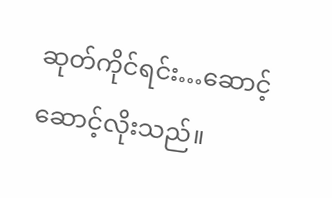ဆုတ်ကိုင်ရင်း…ဆောင့်ဆောင့်လိုးသည်။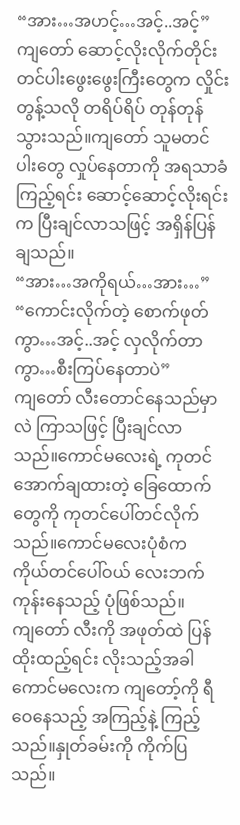“အား…အဟင့်…အင့်..အင့်”
ကျတော် ဆောင့်လိုးလိုက်တိုင်း တင်ပါးဖွေးဖွေးကြီးတွေက လှိုင်းတွန့်သလို တရိပ်ရိပ် တုန်တုန်သွားသည်။ကျတော် သူမတင်ပါးတွေ လှုပ်နေတာကို အရသာခံကြည့်ရင်း ဆောင့်ဆောင့်လိုးရင်းက ပြီးချင်လာသဖြင့် အရှိန်ပြန်ချသည်။
“အား…အကိုရယ်…အား…”
“ကောင်းလိုက်တဲ့ စောက်ဖုတ်ကွာ…အင့်..အင့် လှလိုက်တာကွာ…စီးကြပ်နေတာပဲ”
ကျတော် လီးတောင်နေသည်မှာလဲ ကြာသဖြင့် ပြီးချင်လာသည်။ကောင်မလေးရဲ့ ကုတင်အောက်ချထားတဲ့ ခြေထောက်တွေကို ကုတင်ပေါ်တင်လိုက်သည်။ကောင်မလေးပုံစံက ကိုယ်တင်ပေါ်ဝယ် လေးဘက်ကုန်းနေသည့် ပုံဖြစ်သည်။
ကျတော် လီးကို အဖုတ်ထဲ ပြန်ထိုးထည့်ရင်း လိုးသည့်အခါ ကောင်မလေးက ကျတော့်ကို ရီဝေနေသည့် အကြည့်နဲ့ ကြည့်သည်။နှုတ်ခမ်းကို ကိုက်ပြသည်။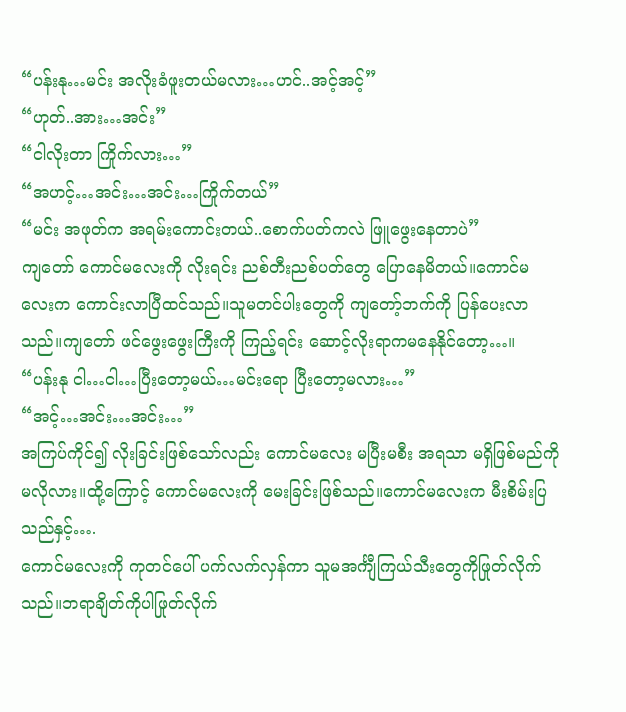“ပန်းနု…မင်း အလိုးခံဖူးတယ်မလား…ဟင်..အင့်အင့်”
“ဟုတ်..အား…အင်း”
“ငါလိုးတာ ကြိုက်လား…”
“အဟင့်…အင်း…အင်း…ကြိုက်တယ်”
“မင်း အဖုတ်က အရမ်းကောင်းတယ်..စောက်ပတ်ကလဲ ဖြူဖွေးနေတာပဲ”
ကျတော် ကောင်မလေးကို လိုးရင်း ညစ်တီးညစ်ပတ်တွေ ပြောနေမိတယ်။ကောင်မလေးက ကောင်းလာပြီထင်သည်။သူမတင်ပါးတွေကို ကျတော့်ဘက်ကို ပြန်ပေးလာသည်။ကျတော် ဖင်ဖွေးဖွေးကြီးကို ကြည့်ရင်း ဆောင့်လိုးရာကမနေနိုင်တော့…။
“ပန်းနု ငါ…ငါ…ပြီးတော့မယ်…မင်းရော ပြီးတော့မလား…”
“အင့်…အင်း…အင်း…”
အကြပ်ကိုင်၍ လိုးခြင်းဖြစ်သော်လည်း ကောင်မလေး မပြီးမစီး အရသာ မရှိဖြစ်မည်ကို မလိုလား။ထို့ကြောင့် ကောင်မလေးကို မေးခြင်းဖြစ်သည်။ကောင်မလေးက မီးစိမ်းပြသည်နှင့်….
ကောင်မလေးကို ကုတင်ပေါ် ပက်လက်လှန်ကာ သူမအင်္ကျီကြယ်သီးတွေကိုဖြုတ်လိုက်သည်။ဘရာချိတ်ကိုပါဖြုတ်လိုက်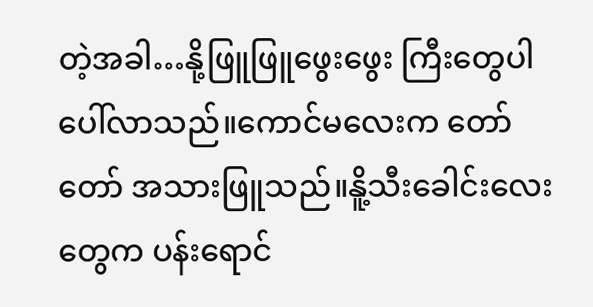တဲ့အခါ…နို့ဖြူဖြူဖွေးဖွေး ကြီးတွေပါပေါ်လာသည်။ကောင်မလေးက တော်တော် အသားဖြူသည်။နိူ့သီးခေါင်းလေးတွေက ပန်းရောင်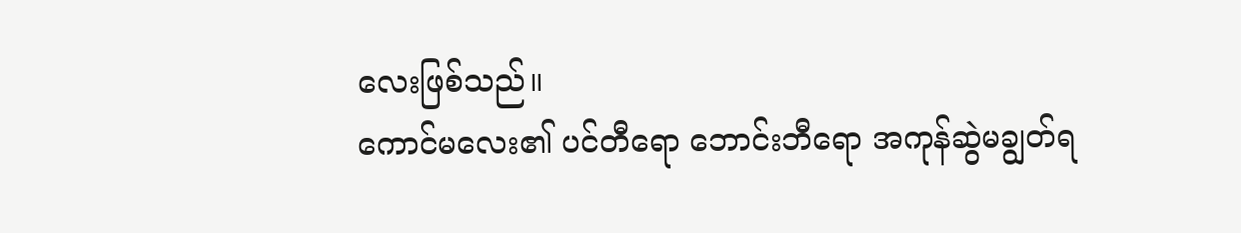လေးဖြစ်သည်။
ကောင်မလေး၏ ပင်တီရော ဘောင်းဘီရော အကုန်ဆွဲမချွတ်ရ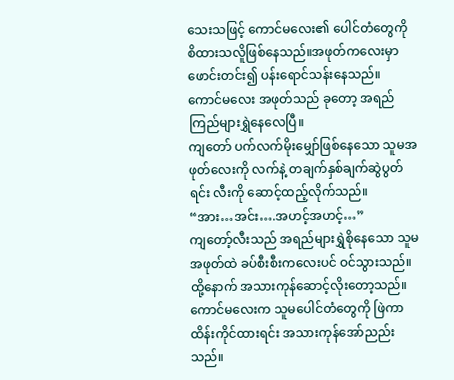သေးသဖြင့် ကောင်မလေး၏ ပေါင်တံတွေကို စိထားသလိူဖြစ်နေသည်။အဖုတ်ကလေးမှာ ဖောင်းတင်း၍ ပန်းရောင်သန်းနေသည်။
ကောင်မလေး အဖုတ်သည် ခုတော့ အရည်ကြည်များရွှဲနေလေပြီ။
ကျတော် ပက်လက်မိုးမျှော်ဖြစ်နေသော သူမအဖုတ်လေးကို လက်နဲ့ တချက်နှစ်ချက်ဆွဲပွတ်ရင်း လီးကို ဆောင့်ထည့်လိုက်သည်။
“အား…အင်း….အဟင့်အဟင့်…”
ကျတော့်လီးသည် အရည်များရွှဲစိုနေသော သူမအဖုတ်ထဲ ခပ်စီးစီးကလေးပင် ဝင်သွားသည်။ထို့နောက် အသားကုန်ဆောင့်လိုးတော့သည်။ကောင်မလေးက သူမပေါင်တံတွေကို ဖြဲကာ ထိန်းကိုင်ထားရင်း အသားကုန်အော်ညည်းသည်။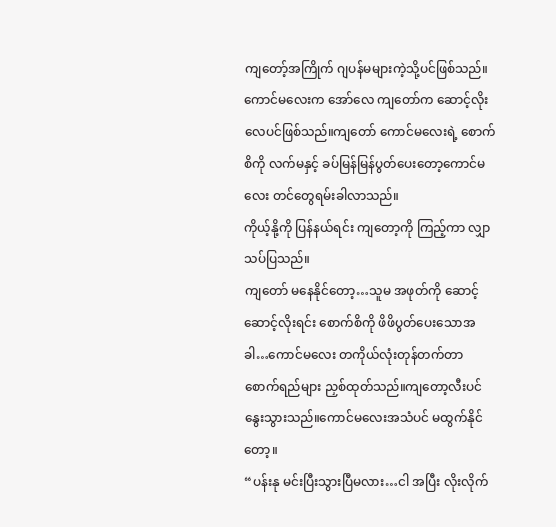ကျတော့်အကြိုက် ဂျပန်မများကဲ့သို့ပင်ဖြစ်သည်။ကောင်မလေးက အော်လေ ကျတော်က ဆောင့်လိုးလေပင်ဖြစ်သည်။ကျတော် ကောင်မလေးရဲ့ စောက်စိကို လက်မနှင့် ခပ်မြန်မြန်ပွတ်ပေးတော့ကောင်မလေး တင်တွေရမ်းခါလာသည်။
ကိုယ့်နို့ကို ပြန်နယ်ရင်း ကျတော့ကို ကြည့်ကာ လျှာသပ်ပြသည်။
ကျတော် မနေနိုင်တော့…သူမ အဖုတ်ကို ဆောင့်ဆောင့်လိုးရင်း စောက်စိကို ဖိဖိပွတ်ပေးသောအခါ…ကောင်မလေး တကိုယ်လုံးတုန်တက်တာ စောက်ရည်များ ညှစ်ထုတ်သည်။ကျတော့လီးပင် နွေးသွားသည်။ကောင်မလေးအသံပင် မထွက်နိုင်တော့။
“ပန်းနု မင်းပြီးသွားပြီမလား…ငါ အပြီး လိုးလိုက်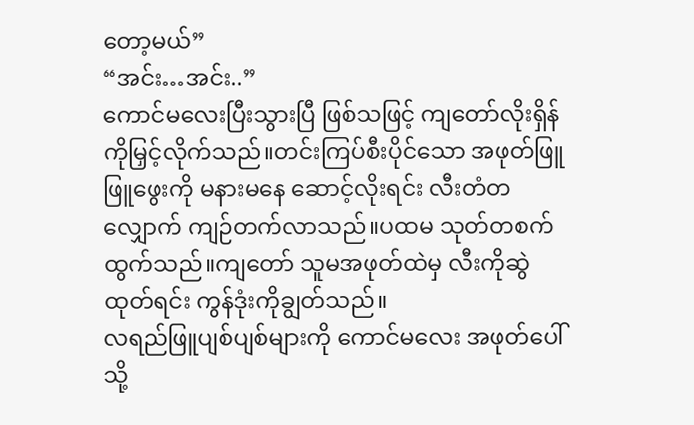တော့မယ်”
“အင်း…အင်း..”
ကောင်မလေးပြီးသွားပြီ ဖြစ်သဖြင့် ကျတော်လိုးရှိန်ကိုမြှင့်လိုက်သည်။တင်းကြပ်စီးပိုင်သော အဖုတ်ဖြူဖြူဖွေးကို မနားမနေ ဆောင့်လိုးရင်း လီးတံတလျှောက် ကျဉ်တက်လာသည်။ပထမ သုတ်တစက်ထွက်သည်။ကျတော် သူမအဖုတ်ထဲမှ လီးကိုဆွဲထုတ်ရင်း ကွန်ဒုံးကိုချွတ်သည်။
လရည်ဖြူပျစ်ပျစ်များကို ကောင်မလေး အဖုတ်ပေါ်သို့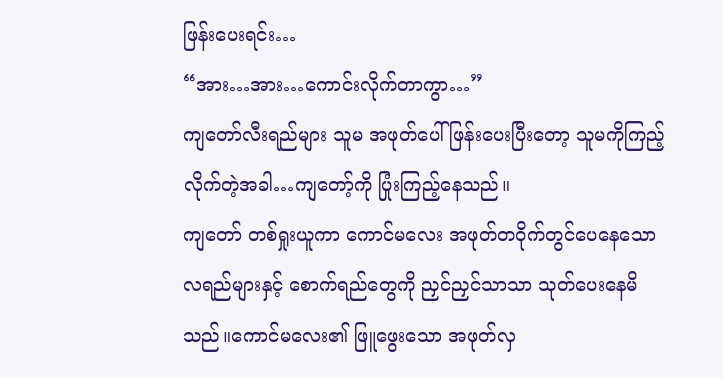ဖြန်းပေးရင်း…
“အား…အား…ကောင်းလိုက်တာကွာ…”
ကျတော်လီးရည်များ သူမ အဖုတ်ပေါ် ဖြန်းပေးပြီးတော့ သူမကိုကြည့်လိုက်တဲ့အခါ…ကျတော့်ကို ပြုံးကြည့်နေသည်။
ကျတော် တစ်ရှုးယူကာ ကောင်မလေး အဖုတ်တဝိုက်တွင်ပေနေသော လရည်များနှင့် စောက်ရည်တွေကို ညှင်ညှင်သာသာ သုတ်ပေးနေမိသည်။ကောင်မလေး၏ ဖြူဖွေးသော အဖုတ်လှ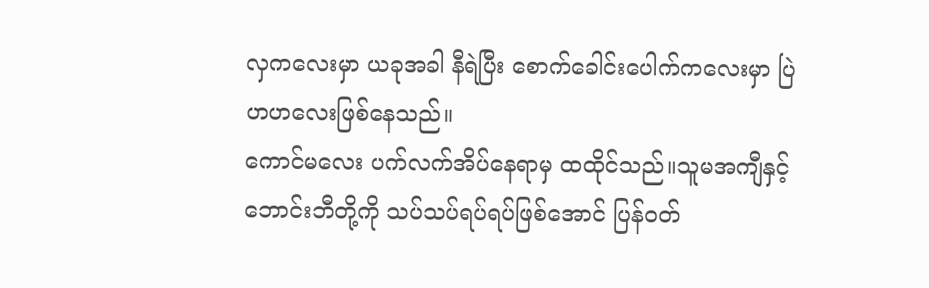လှကလေးမှာ ယခုအခါ နီရဲပြီး စောက်ခေါင်းပေါက်ကလေးမှာ ပြဲဟဟလေးဖြစ်နေသည်။
ကောင်မလေး ပက်လက်အိပ်နေရာမှ ထထိုင်သည်။သူမအကျီနှင့်ဘောင်းဘီတို့ကို သပ်သပ်ရပ်ရပ်ဖြစ်အောင် ပြန်ဝတ်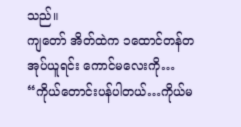သည်။
ကျတော် အိတ်ထဲက ၁ထောင်တန်တအုပ်ယူရင်း ကောင်မလေးကို…
“ကိုယ်တောင်းပန်ပါတယ်…ကိုယ်မ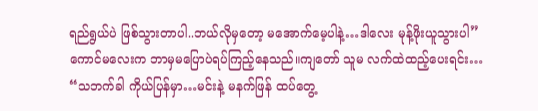ရည်ရွယ်ပဲ ဖြစ်သွားတာပါ..ဘယ်လိုမှတော့ မအောက်မေ့ပါနဲ့…ဒါလေး မုန့်ဖိုးယူသွားပါ”
ကောင်မလေးက ဘာမှမပြောပဲရပ်ကြည့်နေသည်။ကျတော် သူမ လက်ထဲထည့်ပေးရင်း…
“သဘက်ခါ ကိုယ်ပြန်မှာ…မင်းနဲ့ မနက်ဖြန် ထပ်တွေ့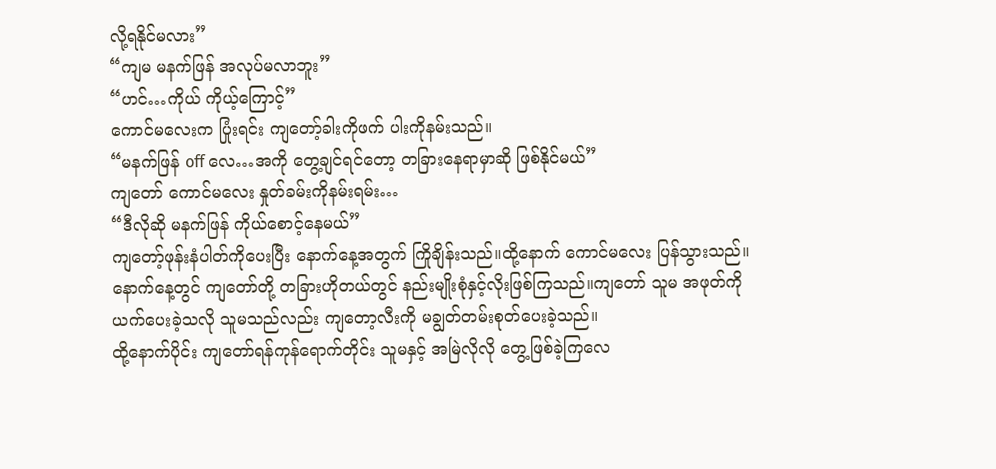လို့ရနိုင်မလား”
“ကျမ မနက်ဖြန် အလုပ်မလာဘူး”
“ဟင်…ကိုယ် ကိုယ့်ကြောင့်”
ကောင်မလေးက ပြုံးရင်း ကျတော့်ခါးကိုဖက် ပါးကိုနမ်းသည်။
“မနက်ဖြန် off လေ…အကို တွေ့ချင်ရင်တော့ တခြားနေရာမှာဆို ဖြစ်နိုင်မယ်”
ကျတော် ကောင်မလေး နှုတ်ခမ်းကိုနမ်းရမ်း…
“ဒီလိုဆို မနက်ဖြန် ကိုယ်စောင့်နေမယ်”
ကျတော့်ဖုန်းနံပါတ်ကိုပေးပြီး နောက်နေ့အတွက် ကြိုချိန်းသည်။ထို့နောက် ကောင်မလေး ပြန်သွားသည်။
နောက်နေ့တွင် ကျတော်တို့ တခြားဟိုတယ်တွင် နည်းမျိုးစုံနှင့်လိုးဖြစ်ကြသည်။ကျတော် သူမ အဖုတ်ကို ယက်ပေးခဲ့သလို သူမသည်လည်း ကျတော့လီးကို မချွတ်တမ်းစုတ်ပေးခဲ့သည်။
ထို့နောက်ပိုင်း ကျတော်ရန်ကုန်ရောက်တိုင်း သူမနှင့် အမြဲလိုလို တွေ့ဖြစ်ခဲ့ကြလေ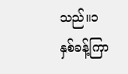သည်။၁နှစ်ခန့်ကြာ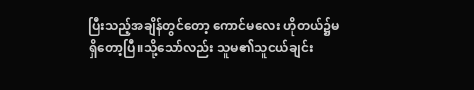ပြီးသည့်အချိန်တွင်တော့ ကောင်မလေး ဟိုတယ်၌မရှိတော့ပြီ။သို့သော်လည်း သူမ၏သူငယ်ချင်း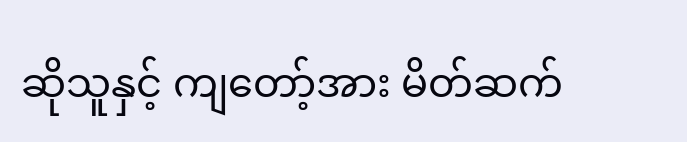ဆိုသူနှင့် ကျတော့်အား မိတ်ဆက်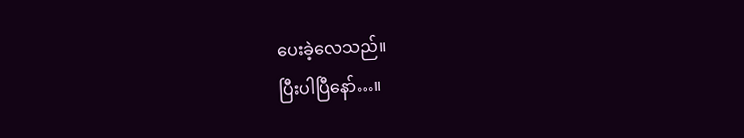ပေးခဲ့လေသည်။
ပြီးပါပြီနော်…။